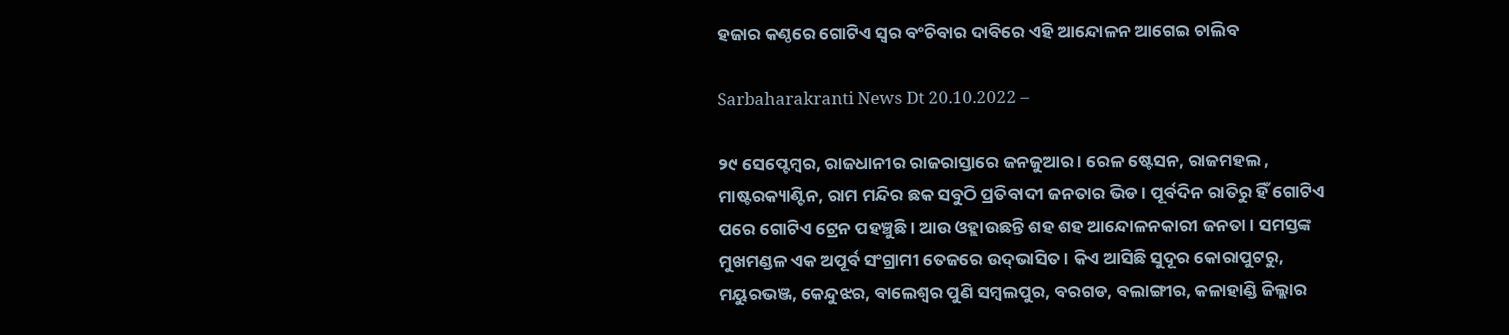ହଜାର କଣ୍ଠରେ ଗୋଟିଏ ସ୍ୱର ବଂଚିବାର ଦାବିରେ ଏହି ଆନ୍ଦୋଳନ ଆଗେଇ ଚାଲିବ

Sarbaharakranti News Dt 20.10.2022 –

୨୯ ସେପ୍ଟେମ୍ବର, ରାଜଧାନୀର ରାଜରାସ୍ତାରେ ଜନଜୁଆର । ରେଳ ଷ୍ଟେସନ, ରାଜମହଲ , ମାଷ୍ଟରକ୍ୟାଣ୍ଟିନ, ରାମ ମନ୍ଦିର ଛକ ସବୁଠି ପ୍ରତିବାଦୀ ଜନତାର ଭିଡ । ପୂର୍ବଦିନ ରାତିରୁ ହିଁ ଗୋଟିଏ ପରେ ଗୋଟିଏ ଟ୍ରେନ ପହଞ୍ଚୁଛି । ଆଉ ଓହ୍ଲାଉଛନ୍ତି ଶହ ଶହ ଆନ୍ଦୋଳନକାରୀ ଜନତା । ସମସ୍ତଙ୍କ ମୁଖମଣ୍ଡଳ ଏକ ଅପୂର୍ବ ସଂଗ୍ରାମୀ ତେଜରେ ଉଦ୍‌ଭାସିତ । କିଏ ଆସିଛି ସୁଦୂର କୋରାପୁଟରୁ, ମୟୁରଭଞ୍ଜ, କେନ୍ଦୁଝର, ବାଲେଶ୍ୱର ପୁଣି ସମ୍ବଲପୁର, ବରଗଡ, ବଲାଙ୍ଗୀର, କଳାହାଣ୍ଡି ଜିଲ୍ଲାର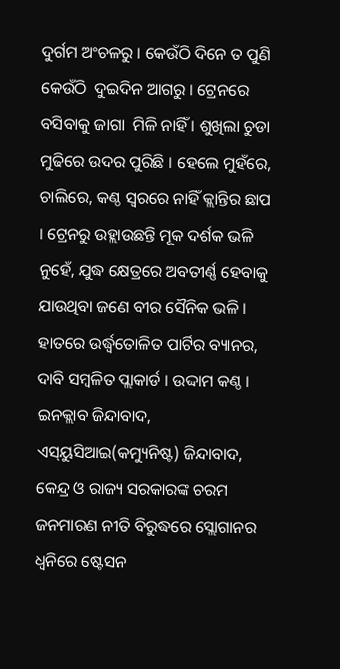ଦୁର୍ଗମ ଅଂଚଳରୁ । କେଉଁଠି ଦିନେ ତ ପୁଣି କେଉଁଠି  ଦୁଇଦିନ ଆଗରୁ । ଟ୍ରେନରେ ବସିବାକୁ ଜାଗା  ମିଳି ନାହିଁ । ଶୁଖିଲା ଚୁଡା ମୁଢିରେ ଉଦର ପୁରିଛି । ହେଲେ ମୁହଁରେ, ଚାଲିରେ, କଣ୍ଠ ସ୍ୱରରେ ନାହିଁ କ୍ଲାନ୍ତିର ଛାପ । ଟ୍ରେନରୁ ଉହ୍ଲାଉଛନ୍ତି ମୂକ ଦର୍ଶକ ଭଳି ନୁହେଁ, ଯୁଦ୍ଧ କ୍ଷେତ୍ରରେ ଅବତୀର୍ଣ୍ଣ ହେବାକୁ ଯାଉଥିବା ଜଣେ ବୀର ସୈନିକ ଭଳି । ହାତରେ ଉର୍ଦ୍ଧ୍ୱତୋଳିତ ପାର୍ଟିର ବ୍ୟାନର, ଦାବି ସମ୍ବଳିତ ପ୍ଲାକାର୍ଡ । ଉଦ୍ଦାମ କଣ୍ଠ । ଇନକ୍ଲାବ ଜିନ୍ଦାବାଦ, ଏସ୍‌ୟୁସିଆଇ(କମ୍ୟୁନିଷ୍ଟ) ଜିନ୍ଦାବାଦ, କେନ୍ଦ୍ର ଓ ରାଜ୍ୟ ସରକାରଙ୍କ ଚରମ ଜନମାରଣ ନୀତି ବିରୁଦ୍ଧରେ ସ୍ଲୋଗାନର ଧ୍ୱନିରେ ଷ୍ଟେସନ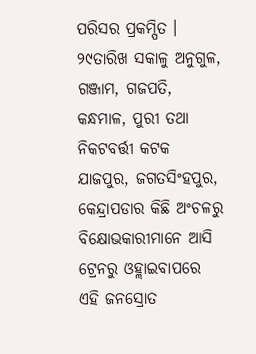ପରିସର ପ୍ରକମ୍ପିତ । ୨୯ତାରିଖ ସକାଳୁ ଅନୁଗୁଳ, ଗଞ୍ଜାମ, ଗଜପତି, କନ୍ଧମାଳ, ପୁରୀ ତଥା ନିକଟବର୍ତ୍ତୀ କଟକ ଯାଜପୁର, ଜଗତସିଂହପୁର, କେନ୍ଦ୍ରାପଡାର କିଛି ଅଂଚଳରୁ ବିକ୍ଷୋଭକାରୀମାନେ ଆସି ଟ୍ରେନରୁ ଓହ୍ଲାଇବାପରେ ଏହି ଜନସ୍ରୋତ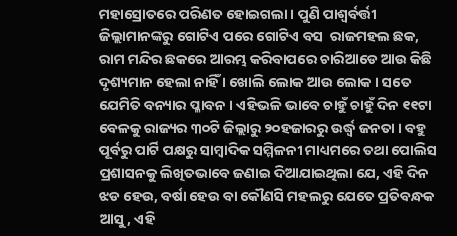ମହାସ୍ରୋତରେ ପରିଣତ ହୋଇଗଲା । ପୁଣି ପାଶ୍ୱର୍ବର୍ତ୍ତୀ ଜିଲ୍ଲାମାନଙ୍କରୁ ଗୋଟିଏ ପରେ ଗୋଟିଏ ବସ  ରାଜମହଲ ଛକ, ରାମ ମନ୍ଦିର ଛକରେ ଆରମ୍ଭ କରିବାପରେ ଚାରିଆଡେ ଆଉ କିଛି ଦୃଶ୍ୟମାନ ହେଲା ନାହିଁ । ଖୋଲି ଲୋକ ଆଉ ଲୋକ । ସତେ ଯେମିତି ବନ୍ୟାର ପ୍ଳାବନ । ଏହିଭଳି ଭାବେ ଚାହୁଁ ଚାହୁଁ ଦିନ ୧୧ଟା ବେଳକୁ ରାଜ୍ୟର ୩୦ଟି ଜିଲ୍ଲାରୁ ୨୦ହଜାରରୁ ଉର୍ଦ୍ଧ୍ୱ ଜନତା । ବହୁ ପୂର୍ବରୁ ପାର୍ଟି ପକ୍ଷରୁ ସାମ୍ବାଦିକ ସମ୍ମିଳନୀ ମାଧ୍ୟମରେ ତଥା ପୋଲିସ ପ୍ରଶାସନକୁ ଲିଖିତଭାବେ ଜଣାଇ ଦିଆଯାଇଥିଲା ଯେ, ଏହି ଦିନ ଝଡ ହେଉ, ବର୍ଷା ହେଉ ବା କୌଣସି ମହଲରୁ ଯେତେ ପ୍ରତିବନ୍ଧକ ଆସୁ, ଏହି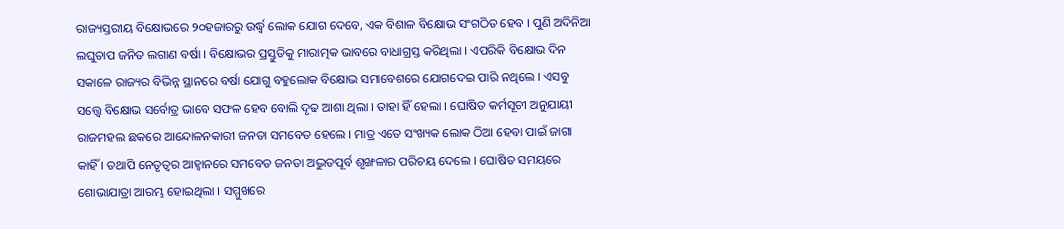ରାଜ୍ୟସ୍ତରୀୟ ବିକ୍ଷୋଭରେ ୨୦ହଜାରରୁ ଉର୍ଦ୍ଧ୍ୱ ଲୋକ ଯୋଗ ଦେବେ, ଏକ ବିଶାଳ ବିକ୍ଷୋଭ ସଂଗଠିତ ହେବ । ପୁଣି ଅଦିନିଆ ଲଘୁଚାପ ଜନିତ ଲଗାଣ ବର୍ଷା । ବିକ୍ଷୋଭର ପ୍ରସ୍ତୁତିକୁ ମାରାତ୍ମକ ଭାବରେ ବାଧାଗ୍ରସ୍ତ କରିଥିଲା । ଏପରିକି ବିକ୍ଷୋଭ ଦିନ ସକାଳେ ରାଜ୍ୟର ବିଭିନ୍ନ ସ୍ଥାନରେ ବର୍ଷା ଯୋଗୁ ବହୁଲୋକ ବିକ୍ଷୋଭ ସମାବେଶରେ ଯୋଗଦେଇ ପାରି ନଥିଲେ । ଏସବୁ ସତ୍ତ୍ୱେ ବିକ୍ଷୋଭ ସର୍ବୋତ୍ର ଭାବେ ସଫଳ ହେବ ବୋଲି ଦୃଢ ଆଶା ଥିଲା । ତାହା ହିଁ ହେଲା । ଘୋଷିତ କର୍ମସୂଚୀ ଅନୁଯାୟୀ ରାଜମହଲ ଛକରେ ଆନ୍ଦୋଳନକାରୀ ଜନତା ସମବେତ ହେଲେ । ମାତ୍ର ଏତେ ସଂଖ୍ୟକ ଲୋକ ଠିଆ ହେବା ପାଇଁ ଜାଗା କାହିଁ । ତଥାପି ନେତୃତ୍ୱର ଆହ୍ୱାନରେ ସମବେତ ଜନତା ଅଦ୍ଭୁତପୂର୍ବ ଶୃଙ୍ଖଳାର ପରିଚୟ ଦେଲେ । ଘୋଷିତ ସମୟରେ ଶୋଭାଯାତ୍ରା ଆରମ୍ଭ ହୋଇଥିଲା । ସମ୍ମୁଖରେ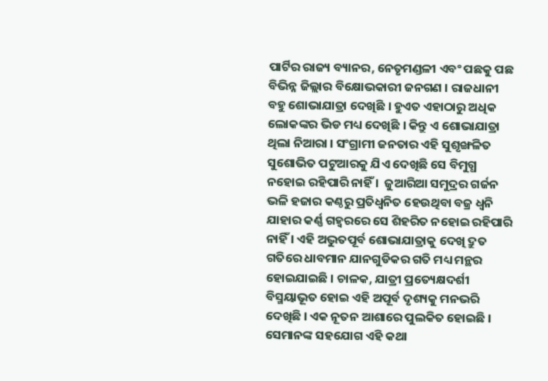ପାର୍ଟିର ରାଜ୍ୟ ବ୍ୟାନର, ନେତୃମଣ୍ଡଳୀ ଏବଂ ପଛକୁ ପଛ ବିଭିନ୍ନ ଜିଲ୍ଲାର ବିକ୍ଷୋଭକାରୀ ଜନଗଣ । ରାଜଧାନୀ ବହୁ ଶୋଭାଯାତ୍ରା ଦେଖିଛି । ହୁଏତ ଏହାଠାରୁ ଅଧିକ ଲୋକଙ୍କର ଭିଡ ମଧ୍ୟ ଦେଖିଛି । କିନ୍ତୁ ଏ ଶୋଭାଯାତ୍ରା ଥିଲା ନିଆରା । ସଂଗ୍ରାମୀ ଜନତାର ଏହି ସୁଶୃଙ୍ଖଳିତ ସୁଶୋଭିତ ପଟୁଆରକୁ ଯିଏ ଦେଖିଛି ସେ ବିମୁଗ୍ଧ ନହୋଇ ରହିପାରି ନାହିଁ ।  ଜୁଆରିଆ ସମୁଦ୍ରର ଗର୍ଜନ ଭଳି ହଜାର କଣ୍ଠରୁ ପ୍ରତିଧ୍ୱନିତ ହେଉଥିବା ବଜ୍ର ଧ୍ୱନି ଯାହାର କର୍ଣ୍ଣ ଗହ୍ୱରରେ ସେ ଶିହରିତ ନହୋଇ ରହିପାରି ନାହିଁ । ଏହି ଅଦ୍ଭୁତପୂର୍ବ ଶୋଭାଯାତ୍ରାକୁ ଦେଖି ଦ୍ରୁତ ଗତିରେ ଧାବମାନ ଯାନଗୁଡିକର ଗତି ମଧ୍ୟ ମନ୍ଥର ହୋଇଯାଇଛି । ଚାଳକ, ଯାତ୍ରୀ ପ୍ରତ୍ୟେକ୍ଷଦର୍ଶୀ ବିସ୍ମୟାଭୂତ ହୋଇ ଏହି ଅପୂର୍ବ ଦୃଶ୍ୟକୁ ମନଭରି ଦେଖିଛି । ଏକ ନୂତନ ଆଶାରେ ପୁଲକିତ ହୋଇଛି । ସେମାନଙ୍କ ସହଯୋଗ ଏହି କଥା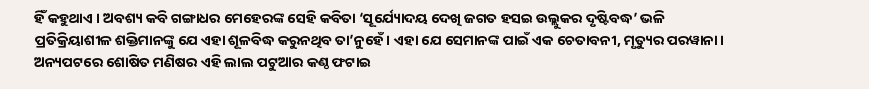ହିଁ କହୁଥାଏ । ଅବଶ୍ୟ କବି ଗଙ୍ଗାଧର ମେହେରଙ୍କ ସେହି କବିତା ‘ସୂର୍ଯ୍ୟୋଦୟ ଦେଖି ଜଗତ ହସଇ ଉଲ୍ଲୁକର ଦୃଷ୍ଟିବଦ୍ଧ’ ଭଳି ପ୍ରତିକ୍ରିୟାଶୀଳ ଶକ୍ତିମାନଙ୍କୁ ଯେ ଏହା ଶୂଳବିଦ୍ଧ କରୁନଥିବ ତା’ନୁହେଁ । ଏହା ଯେ ସେମାନଙ୍କ ପାଇଁ ଏକ ଚେତାବନୀ, ମୃତ୍ୟୁର ପରୱାନା । ଅନ୍ୟପଟରେ ଶୋଷିତ ମଣିଷର ଏହି ଲାଲ ପଟୁଆର କଣ୍ଠ ଫଟାଇ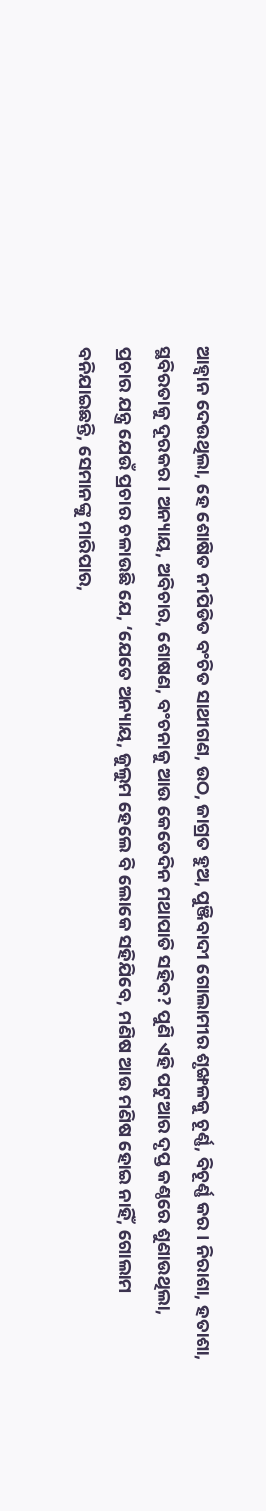ଆହ୍ୱାନ ଦେଉଥିଲା, ହେ ଶୋଷିତ ନୀପିଡିତ ବଂଚିତ ସାଥୀଗଣ, ଉଠ, ଜାଗ୍ରତ ହୁଅ, ପୁଞ୍ଜିବାଦୀ ଗୋଲାମୀର ଶୃଙ୍ଖଳକୁ ଚୂର୍ଣ୍ଣ, ବିଚୂର୍ଣ୍ଣ କର । ନିରାଶା, ହତାଶା, ସ୍ଥବିରତାକୁ ଦୂରକର । ଅନ୍ୟାୟ, ଅବିଚାର, ଶୋଷଣ, ବଂଚନାକୁ ଆଉ କେତେଦିନ ମଥାପାତି ସହିବ? ପୁଣି ଏହି ପଟୁଆର ଦୃପ୍ତ କଣ୍ଠରେ ଶୁଣାଉଥିଲା, ପ୍ରଚାର ଯନ୍ତ୍ର ଯେଉଁ ପ୍ରଚାର ଚଳାଉଛି ଯେ, ‘ଯେତେ ଅନ୍ୟାୟ, ଜୁଲୁମ ହେଲେ ବି ଲୋକେ ସହିଯିବେ, ମଣିଷ ଆଉ ମଣିଷ ହୋଇ ନାହିଁ, ଗୋଲାମ ବନିଯାଇଛନ୍ତି, ସେମାନଙ୍କୁ ମାରିପାର,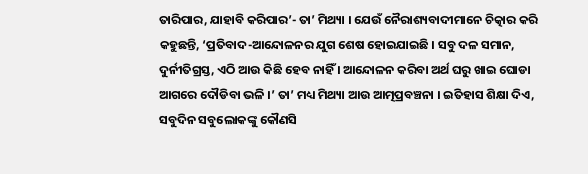ତାରିପାର, ଯାହାବି କରିପାର’- ତା’ ମିଥ୍ୟା । ଯେଉଁ ନୈରାଶ୍ୟବାଦୀମାନେ ଚିତ୍କାର କରି କହୁଛନ୍ତି, ‘ପ୍ରତିବାଦ-ଆନ୍ଦୋଳନର ଯୁଗ ଶେଷ ହୋଇଯାଇଛି । ସବୁ ଦଳ ସମାନ, ଦୁର୍ନୀତିଗ୍ରସ୍ତ, ଏଠି ଆଉ କିଛି ହେବ ନାହିଁ । ଆନ୍ଦୋଳନ କରିବା ଅର୍ଥ ଘରୁ ଖାଇ ଘୋଡା ଆଗରେ ଦୌଡିବା ଭଳି ।’ ତା’ ମଧ୍ୟ ମିଥ୍ୟା ଆଉ ଆତ୍ମପ୍ରବଞ୍ଚନା । ଇିତହାସ ଶିକ୍ଷା ଦିଏ, ସବୁଦିନ ସବୁଲୋକଙ୍କୁ କୌଣସି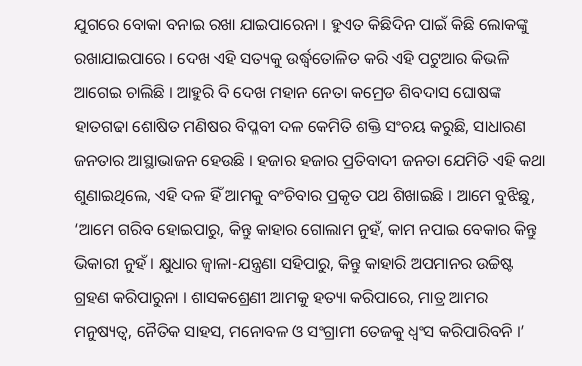ଯୁଗରେ ବୋକା ବନାଇ ରଖା ଯାଇପାରେନା । ହୁଏତ କିଛିଦିନ ପାଇଁ କିଛି ଲୋକଙ୍କୁ ରଖାଯାଇପାରେ । ଦେଖ ଏହି ସତ୍ୟକୁ ଉର୍ଦ୍ଧ୍ୱତୋଳିତ କରି ଏହି ପଟୁଆର କିଭଳି ଆଗେଇ ଚାଲିଛି । ଆହୁରି ବି ଦେଖ ମହାନ ନେତା କମ୍ରେଡ ଶିବଦାସ ଘୋଷଙ୍କ ହାତଗଢା ଶୋଷିତ ମଣିଷର ବିପ୍ଳବୀ ଦଳ କେମିତି ଶକ୍ତି ସଂଚୟ କରୁଛି, ସାଧାରଣ ଜନତାର ଆସ୍ଥାଭାଜନ ହେଉଛି । ହଜାର ହଜାର ପ୍ରତିବାଦୀ ଜନତା ଯେମିତି ଏହି କଥା ଶୁଣାଇଥିଲେ, ଏହି ଦଳ ହିଁ ଆମକୁ ବଂଚିବାର ପ୍ରକୃତ ପଥ ଶିଖାଇଛି । ଆମେ ବୁଝିଛୁ, ‘ଆମେ ଗରିବ ହୋଇପାରୁ, କିନ୍ତୁ କାହାର ଗୋଲାମ ନୁହଁ, କାମ ନପାଇ ବେକାର କିନ୍ତୁ ଭିକାରୀ ନୁହଁ । କ୍ଷୁଧାର ଜ୍ୱାଳା-ଯନ୍ତ୍ରଣା ସହିପାରୁ, କିନ୍ତୁ କାହାରି ଅପମାନର ଉଚ୍ଚିଷ୍ଟ ଗ୍ରହଣ କରିପାରୁନା । ଶାସକଶ୍ରେଣୀ ଆମକୁ ହତ୍ୟା କରିପାରେ, ମାତ୍ର ଆମର ମନୁଷ୍ୟତ୍ୱ, ନୈତିକ ସାହସ, ମନୋବଳ ଓ ସଂଗ୍ରାମୀ ତେଜକୁ ଧ୍ୱଂସ କରିପାରିବନି ।’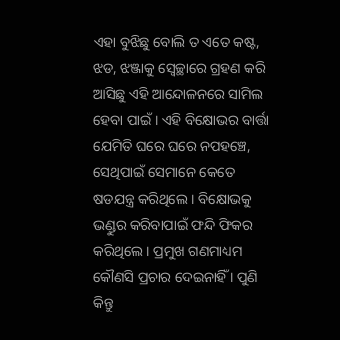ଏହା ବୁଝିଛୁ ବୋଲି ତ ଏତେ କଷ୍ଟ, ଝଡ, ଝଞ୍ଜାକୁ ସ୍ୱେଚ୍ଛାରେ ଗ୍ରହଣ କରି ଆସିଛୁ ଏହି ଆନ୍ଦୋଳନରେ ସାମିଲ ହେବା ପାଇଁ । ଏହି ବିକ୍ଷୋଭର ବାର୍ତ୍ତା ଯେମିତି ଘରେ ଘରେ ନପହଞ୍ଚେ, ସେଥିପାଇଁ ସେମାନେ କେତେ ଷଡଯନ୍ତ୍ର କରିଥିଲେ । ବିକ୍ଷୋଭକୁ ଭଣ୍ଡୁର କରିବାପାଇଁ ଫନ୍ଦି ଫିକର କରିଥିଲେ । ପ୍ରମୁଖ ଗଣମାଧ୍ୟମ କୌଣସି ପ୍ରଚାର ଦେଇନାହିଁ । ପୁଣି କିନ୍ତୁ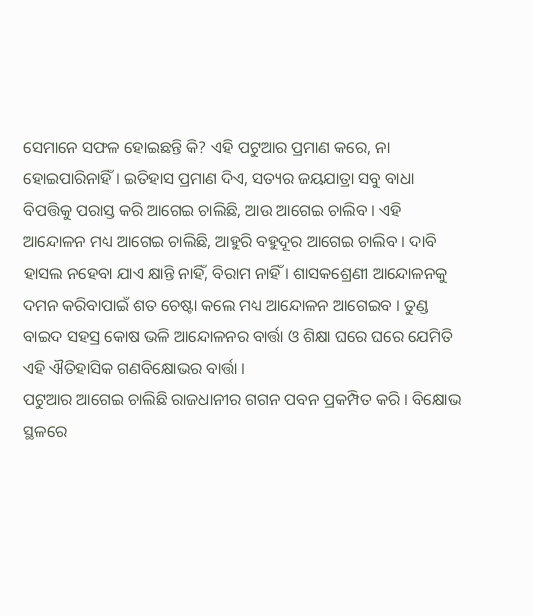ସେମାନେ ସଫଳ ହୋଇଛନ୍ତି କି? ଏହି ପଟୁଆର ପ୍ରମାଣ କରେ, ନା ହୋଇପାରିନାହିଁ । ଇତିହାସ ପ୍ରମାଣ ଦିଏ, ସତ୍ୟର ଜୟଯାତ୍ରା ସବୁ ବାଧା ବିପତ୍ତିକୁ ପରାସ୍ତ କରି ଆଗେଇ ଚାଲିଛି, ଆଉ ଆଗେଇ ଚାଲିବ । ଏହି ଆନ୍ଦୋଳନ ମଧ୍ୟ ଆଗେଇ ଚାଲିଛି, ଆହୁରି ବହୁଦୂର ଆଗେଇ ଚାଲିବ । ଦାବି ହାସଲ ନହେବା ଯାଏ କ୍ଷାନ୍ତି ନାହିଁ, ବିରାମ ନାହିଁ । ଶାସକଶ୍ରେଣୀ ଆନ୍ଦୋଳନକୁ ଦମନ କରିବାପାଇଁ ଶତ ଚେଷ୍ଟା କଲେ ମଧ୍ୟ ଆନ୍ଦୋଳନ ଆଗେଇବ । ତୁଣ୍ଡ ବାଇଦ ସହସ୍ର କୋଷ ଭଳି ଆନ୍ଦୋଳନର ବାର୍ତ୍ତା ଓ ଶିକ୍ଷା ଘରେ ଘରେ ଯେମିତି ଏହି ଐତିହାସିକ ଗଣବିକ୍ଷୋଭର ବାର୍ତ୍ତା ।
ପଟୁଆର ଆଗେଇ ଚାଲିଛି ରାଜଧାନୀର ଗଗନ ପବନ ପ୍ରକମ୍ପିତ କରି । ବିକ୍ଷୋଭ ସ୍ଥଳରେ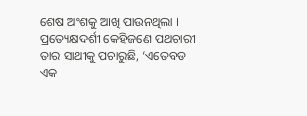ଶେଷ ଅଂଶକୁ ଆଖି ପାଉନଥିଲା । ପ୍ରତ୍ୟେକ୍ଷଦର୍ଶୀ କେହିଜଣେ ପଥଚାରୀ ତାର ସାଥୀକୁ ପଚାରୁଛି, ‘ଏତେବଡ ଏକ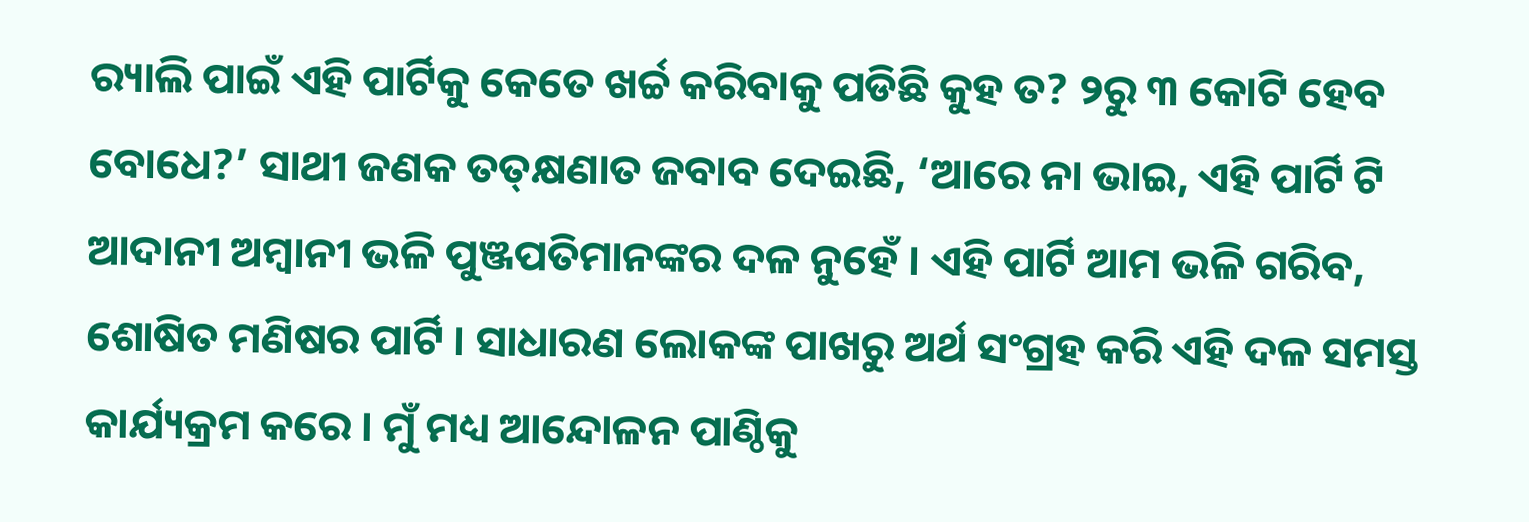ର‌୍ୟାଲି ପାଇଁ ଏହି ପାର୍ଟିକୁ କେତେ ଖର୍ଚ୍ଚ କରିବାକୁ ପଡିଛି କୁହ ତ? ୨ରୁ ୩ କୋଟି ହେବ ବୋଧେ?’ ସାଥୀ ଜଣକ ତତ୍‌କ୍ଷଣାତ ଜବାବ ଦେଇଛି, ‘ଆରେ ନା ଭାଇ, ଏହି ପାର୍ଟି ଟି ଆଦାନୀ ଅମ୍ବାନୀ ଭଳି ପୁଞ୍ଜପତିମାନଙ୍କର ଦଳ ନୁହେଁ । ଏହି ପାର୍ଟି ଆମ ଭଳି ଗରିବ, ଶୋଷିତ ମଣିଷର ପାର୍ଟି । ସାଧାରଣ ଲୋକଙ୍କ ପାଖରୁ ଅର୍ଥ ସଂଗ୍ରହ କରି ଏହି ଦଳ ସମସ୍ତ କାର୍ଯ୍ୟକ୍ରମ କରେ । ମୁଁ ମଧ୍ୟ ଆନ୍ଦୋଳନ ପାଣ୍ଠିକୁ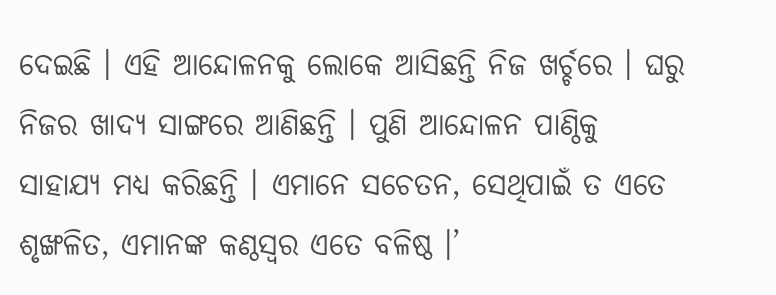ଦେଇଛି । ଏହି ଆନ୍ଦୋଳନକୁ ଲୋକେ ଆସିଛନ୍ତି ନିଜ ଖର୍ଚ୍ଚରେ । ଘରୁ ନିଜର ଖାଦ୍ୟ ସାଙ୍ଗରେ ଆଣିଛନ୍ତି । ପୁଣି ଆନ୍ଦୋଳନ ପାଣ୍ଠିକୁ ସାହାଯ୍ୟ ମଧ୍ୟ କରିଛନ୍ତି । ଏମାନେ ସଚେତନ, ସେଥିପାଇଁ ତ ଏତେ ଶୃଙ୍ଖଳିତ, ଏମାନଙ୍କ କଣ୍ଠସ୍ୱର ଏତେ ବଳିଷ୍ଠ ।’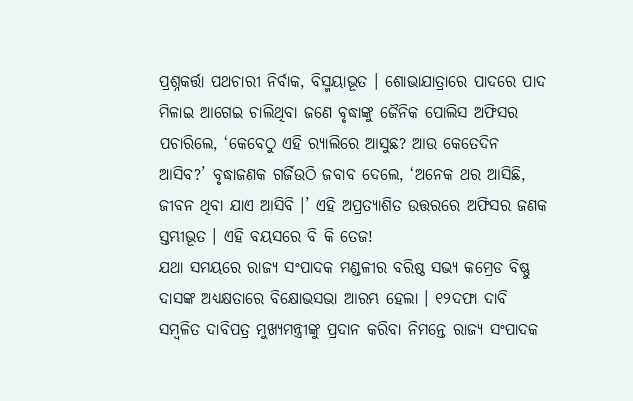ପ୍ରଶ୍ନକର୍ତ୍ତା ପଥଚାରୀ ନିର୍ବାକ, ବିସ୍ମୟାଭୂତ । ଶୋଭାଯାତ୍ରାରେ ପାଦରେ ପାଦ ମିଳାଇ ଆଗେଇ ଚାଲିଥିବା ଜଣେ ବୃଦ୍ଧାଙ୍କୁ ଜୈନିକ ପୋଲିସ ଅଫିସର ପଚାରିଲେ, ‘କେବେଠୁ ଏହି ର‌୍ୟାଲିରେ ଆସୁଛ? ଆଉ କେତେଦିନ ଆସିବ?’ ବୃଦ୍ଧାଜଣକ ଗର୍ଜିଉଠି ଜବାବ ଦେଲେ, ‘ଅନେକ ଥର ଆସିଛି, ଜୀବନ ଥିବା ଯାଏ ଆସିବି ।’ ଏହି ଅପ୍ରତ୍ୟାଶିତ ଉତ୍ତରରେ ଅଫିସର ଜଣକ ସ୍ତମ୍ଭୀଭୂତ । ଏହି ବୟସରେ ବି କି ତେଜ!
ଯଥା ସମୟରେ ରାଜ୍ୟ ସଂପାଦକ ମଣ୍ଡଳୀର ବରିଷ୍ଠ ସଭ୍ୟ କମ୍ରେଡ ବିଷ୍ଣୁ ଦାସଙ୍କ ଅଧ୍ୟକ୍ଷତାରେ ବିକ୍ଷୋଭସଭା ଆରମ୍ଭ ହେଲା । ୧୨ଦଫା ଦାବି ସମ୍ବଳିତ ଦାବିପତ୍ର ମୁଖ୍ୟମନ୍ତ୍ରୀଙ୍କୁ ପ୍ରଦାନ କରିବା ନିମନ୍ତେ ରାଜ୍ୟ ସଂପାଦକ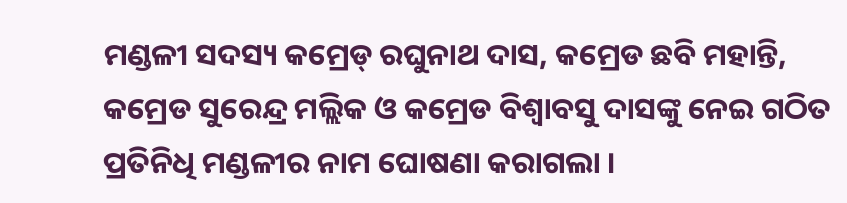ମଣ୍ଡଳୀ ସଦସ୍ୟ କମ୍ରେଡ୍ ରଘୁନାଥ ଦାସ, କମ୍ରେଡ ଛବି ମହାନ୍ତି, କମ୍ରେଡ ସୁରେନ୍ଦ୍ର ମଲ୍ଲିକ ଓ କମ୍ରେଡ ବିଶ୍ୱାବସୁ ଦାସଙ୍କୁ ନେଇ ଗଠିତ ପ୍ରତିନିଧି ମଣ୍ଡଳୀର ନାମ ଘୋଷଣା କରାଗଲା ।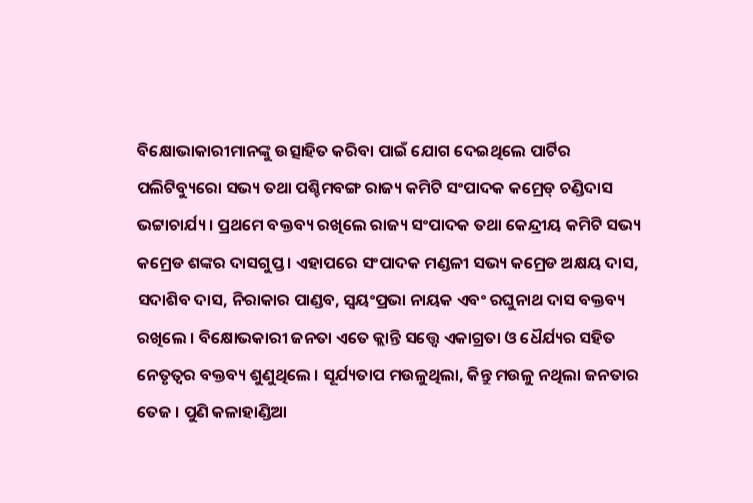ବିକ୍ଷୋଭାକାରୀମାନଙ୍କୁ ଉତ୍ସାହିତ କରିବା ପାଇଁ ଯୋଗ ଦେଇଥିଲେ ପାର୍ଟିର ପଲିଟିବ୍ୟୁରୋ ସଭ୍ୟ ତଥା ପଶ୍ଚିମବଙ୍ଗ ରାଜ୍ୟ କମିଟି ସଂପାଦକ କମ୍ରେଡ୍ ଚଣ୍ଡିଦାସ ଭଟ୍ଟାଚାର୍ଯ୍ୟ । ପ୍ରଥମେ ବକ୍ତବ୍ୟ ରଖିଲେ ରାଜ୍ୟ ସଂପାଦକ ତଥା କେନ୍ଦ୍ରୀୟ କମିଟି ସଭ୍ୟ କମ୍ରେଡ ଶଙ୍କର ଦାସଗୁପ୍ତ । ଏହାପରେ ସଂପାଦକ ମଣ୍ଡଳୀ ସଭ୍ୟ କମ୍ରେଡ ଅକ୍ଷୟ ଦାସ, ସଦାଶିବ ଦାସ, ନିରାକାର ପାଣ୍ଡବ, ସ୍ୱୟଂପ୍ରଭା ନାୟକ ଏବଂ ରଘୁନାଥ ଦାସ ବକ୍ତବ୍ୟ ରଖିଲେ । ବିକ୍ଷୋଭକାରୀ ଜନତା ଏତେ କ୍ଲାନ୍ତି ସତ୍ତ୍ୱେ ଏକାଗ୍ରତା ଓ ଧୈର୍ଯ୍ୟର ସହିତ ନେତୃତ୍ୱର ବକ୍ତବ୍ୟ ଶୁଣୁଥିଲେ । ସୂର୍ଯ୍ୟତାପ ମଉଳୁଥିଲା, କିନ୍ତୁ ମଉଳୁ ନଥିଲା ଜନତାର ତେଜ । ପୁଣି କଳାହାଣ୍ଡିଆ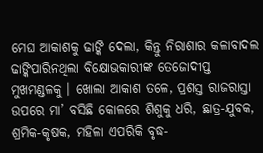ମେଘ ଆକାଶକୁ ଢାଙ୍କି ଦେଲା, କିନ୍ତୁ ନିରାଶାର କଳାବାଦଲ ଢାଙ୍କିପାରିନଥିଲା ବିକ୍ଷୋଭକାରୀଙ୍କ ତେଜୋଦୀପ୍ତ ମୁଖମଣ୍ଡଳକୁ । ଖୋଲା ଆକାଶ ତଳେ, ପ୍ରଶସ୍ତ ରାଜରାସ୍ତା ଉପରେ ମା’ ବସିଛି କୋଳରେ ଶିଶୁକୁ ଧରି, ଛାତ୍ର-ଯୁବକ, ଶ୍ରମିକ-କୃଷକ, ମହିଳା ଏପରିକି ବୃଦ୍ଧ-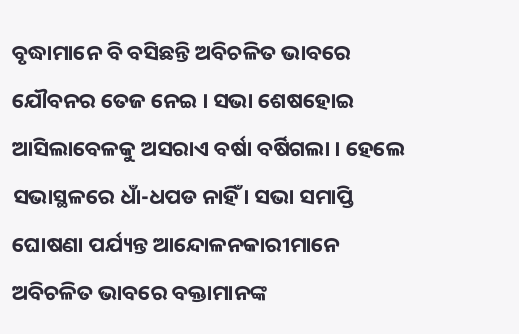ବୃଦ୍ଧାମାନେ ବି ବସିଛନ୍ତି ଅବିଚଳିତ ଭାବରେ ଯୌବନର ତେଜ ନେଇ । ସଭା ଶେଷହୋଇ ଆସିଲାବେଳକୁ ଅସରାଏ ବର୍ଷା ବର୍ଷିଗଲା । ହେଲେ ସଭାସ୍ଥଳରେ ଧାଁ-ଧପଡ ନାହିଁ । ସଭା ସମାପ୍ତି ଘୋଷଣା ପର୍ଯ୍ୟନ୍ତ ଆନ୍ଦୋଳନକାରୀମାନେ ଅବିଚଳିତ ଭାବରେ ବକ୍ତାମାନଙ୍କ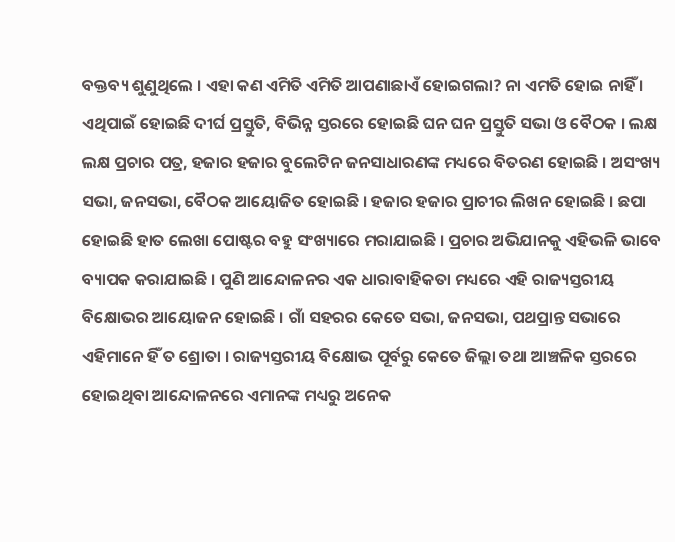ବକ୍ତବ୍ୟ ଶୁଣୁଥିଲେ । ଏହା କଣ ଏମିତି ଏମିତି ଆପଣାଛାଏଁ ହୋଇଗଲା? ନା ଏମତି ହୋଇ ନାହିଁ । ଏଥିପାଇଁ ହୋଇଛି ଦୀର୍ଘ ପ୍ରସ୍ତୁତି, ବିଭିନ୍ନ ସ୍ତରରେ ହୋଇଛି ଘନ ଘନ ପ୍ରସ୍ତୁତି ସଭା ଓ ବୈଠକ । ଲକ୍ଷ ଲକ୍ଷ ପ୍ରଚାର ପତ୍ର, ହଜାର ହଜାର ବୁଲେଟିନ ଜନସାଧାରଣଙ୍କ ମଧ୍ୟରେ ବିତରଣ ହୋଇଛି । ଅସଂଖ୍ୟ ସଭା, ଜନସଭା, ବୈଠକ ଆୟୋଜିତ ହୋଇଛି । ହଜାର ହଜାର ପ୍ରାଚୀର ଲିଖନ ହୋଇଛି । ଛପା ହୋଇଛି ହାତ ଲେଖା ପୋଷ୍ଟର ବହୁ ସଂଖ୍ୟାରେ ମରାଯାଇଛି । ପ୍ରଚାର ଅଭିଯାନକୁ ଏହିଭଳି ଭାବେ ବ୍ୟାପକ କରାଯାଇଛି । ପୁଣି ଆନ୍ଦୋଳନର ଏକ ଧାରାବାହିକତା ମଧ୍ୟରେ ଏହି ରାଜ୍ୟସ୍ତରୀୟ ବିକ୍ଷୋଭର ଆୟୋଜନ ହୋଇଛି । ଗାଁ ସହରର କେତେ ସଭା, ଜନସଭା, ପଥପ୍ରାନ୍ତ ସଭାରେ ଏହିମାନେ ହିଁ ତ ଶ୍ରୋତା । ରାଜ୍ୟସ୍ତରୀୟ ବିକ୍ଷୋଭ ପୂର୍ବରୁ କେତେ ଜିଲ୍ଲା ତଥା ଆଞ୍ଚଳିକ ସ୍ତରରେ ହୋଇଥିବା ଆନ୍ଦୋଳନରେ ଏମାନଙ୍କ ମଧ୍ୟରୁ ଅନେକ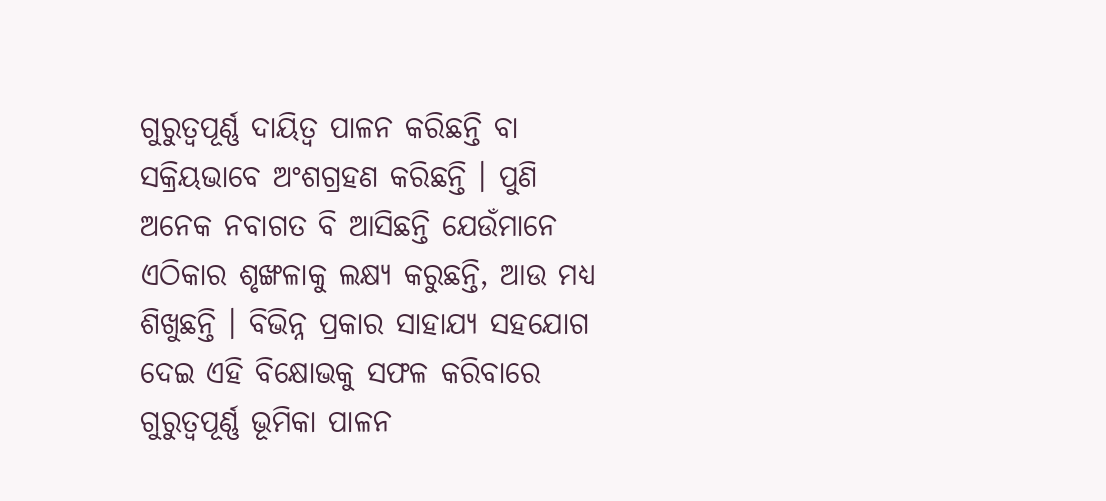ଗୁରୁତ୍ୱପୂର୍ଣ୍ଣ ଦାୟିତ୍ୱ ପାଳନ କରିଛନ୍ତି ବା ସକ୍ରିୟଭାବେ ଅଂଶଗ୍ରହଣ କରିଛନ୍ତି । ପୁଣି ଅନେକ ନବାଗତ ବି ଆସିଛନ୍ତି ଯେଉଁମାନେ ଏଠିକାର ଶୃଙ୍ଖଳାକୁ ଲକ୍ଷ୍ୟ କରୁଛନ୍ତି, ଆଉ ମଧ୍ୟ ଶିଖୁଛନ୍ତି । ବିଭିନ୍ନ ପ୍ରକାର ସାହାଯ୍ୟ ସହଯୋଗ ଦେଇ ଏହି ବିକ୍ଷୋଭକୁ ସଫଳ କରିବାରେ ଗୁରୁତ୍ୱପୂର୍ଣ୍ଣ ଭୂମିକା ପାଳନ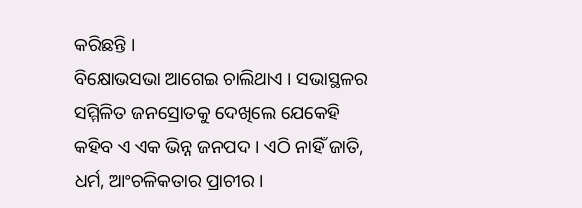କରିଛନ୍ତି ।
ବିକ୍ଷୋଭସଭା ଆଗେଇ ଚାଲିଥାଏ । ସଭାସ୍ଥଳର ସମ୍ମିଳିତ ଜନସ୍ରୋତକୁ ଦେଖିଲେ ଯେକେହି କହିବ ଏ ଏକ ଭିନ୍ନ ଜନପଦ । ଏଠି ନାହିଁ ଜାତି, ଧର୍ମ, ଆଂଚଳିକତାର ପ୍ରାଚୀର ।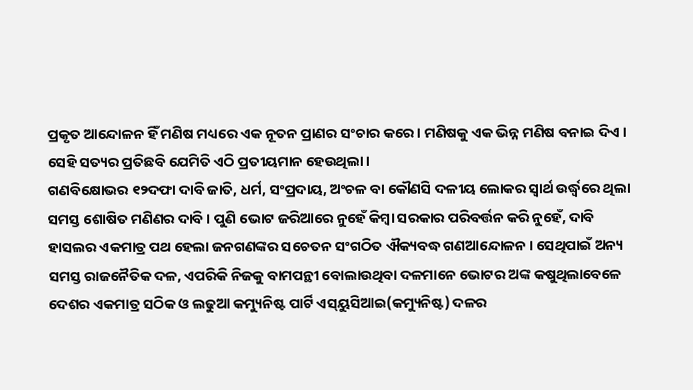ପ୍ରକୃତ ଆନ୍ଦୋଳନ ହିଁ ମଣିଷ ମଧ୍ୟରେ ଏକ ନୂତନ ପ୍ରାଣର ସଂଚାର କରେ । ମଣିଷକୁ ଏକ ଭିନ୍ନ ମଣିଷ ବନାଇ ଦିଏ । ସେହି ସତ୍ୟର ପ୍ରତିଛବି ଯେମିତି ଏଠି ପ୍ରତୀୟମାନ ହେଉଥିଲା ।
ଗଣବିକ୍ଷୋଭର ୧୨ଦଫା ଦାବି ଜାତି, ଧର୍ମ, ସଂପ୍ରଦାୟ, ଅଂଚଳ ବା କୌଣସି ଦଳୀୟ ଲୋକର ସ୍ୱାର୍ଥ ଉର୍ଦ୍ଧ୍ୱରେ ଥିଲା ସମସ୍ତ ଶୋଷିତ ମଣିଣର ଦାବି । ପୁଣି ଭୋଟ ଜରିଆରେ ନୁହେଁ କିମ୍ବା ସରକାର ପରିବର୍ତ୍ତନ କରି ନୁହେଁ, ଦାବି ହାସଲର ଏକମାତ୍ର ପଥ ହେଲା ଜନଗଣଙ୍କର ସଚେତନ ସଂଗଠିତ ଐକ୍ୟବଦ୍ଧ ଗଣଆନ୍ଦୋଳନ । ସେଥିପାଇଁ ଅନ୍ୟ ସମସ୍ତ ରାଜନୈତିକ ଦଳ, ଏପରିକି ନିଜକୁ ବାମପନ୍ଥୀ ବୋଲାଉଥିବା ଦଳମାନେ ଭୋଟର ଅଙ୍କ କଷୁଥିଲାବେଳେ ଦେଶର ଏକମାତ୍ର ସଠିକ ଓ ଲଢୁଆ କମ୍ୟୁନିଷ୍ଟ ପାର୍ଟି ଏସ୍‌ୟୁସିଆଇ(କମ୍ୟୁନିଷ୍ଟ) ଦଳର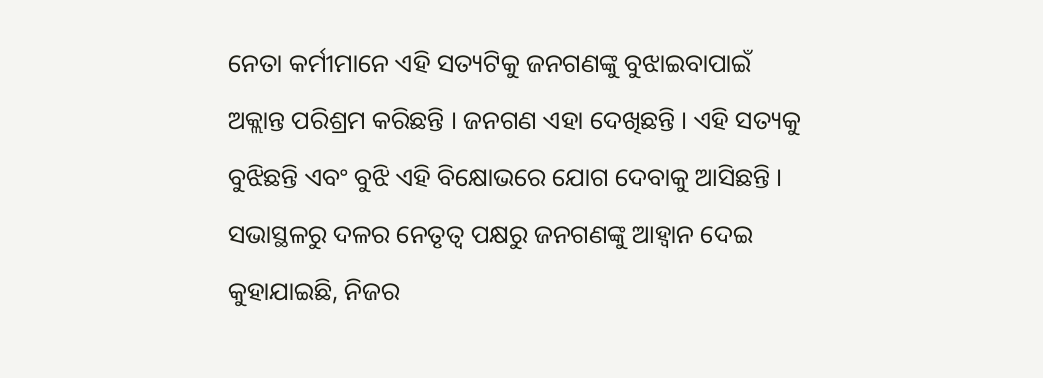ନେତା କର୍ମୀମାନେ ଏହି ସତ୍ୟଟିକୁ ଜନଗଣଙ୍କୁ ବୁଝାଇବାପାଇଁ  ଅକ୍ଲାନ୍ତ ପରିଶ୍ରମ କରିଛନ୍ତି । ଜନଗଣ ଏହା ଦେଖିଛନ୍ତି । ଏହି ସତ୍ୟକୁ ବୁଝିଛନ୍ତି ଏବଂ ବୁଝି ଏହି ବିକ୍ଷୋଭରେ ଯୋଗ ଦେବାକୁ ଆସିଛନ୍ତି ।
ସଭାସ୍ଥଳରୁ ଦଳର ନେତୃତ୍ୱ ପକ୍ଷରୁ ଜନଗଣଙ୍କୁ ଆହ୍ୱାନ ଦେଇ କୁହାଯାଇଛି, ନିଜର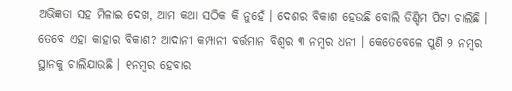ଅଭିଜ୍ଞତା ସହ ମିଳାଇ ଦେଖ, ଆମ କଥା ସଠିକ କି ନୁହେଁ । ଦେଶର ବିକାଶ ହେଉଛି ବୋଲି ଡିଣ୍ଡିମ ପିଟା ଚାଲିଛି । ତେବେ ଏହା କାହାର ବିକାଶ? ଆଦାନୀ କମ୍ପାନୀ ବର୍ତ୍ତମାନ ବିଶ୍ୱର ୩ ନମ୍ବର ଧନୀ । କେତେବେଳେ ପୁଣି ୨ ନମ୍ବର ସ୍ଥାନକୁ ଚାଲିଯାଉଛି । ୧ନମ୍ବର ହେବାର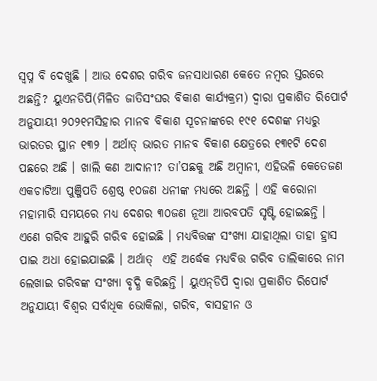ସ୍ୱପ୍ନ ବି ଦେଖୁଛି । ଆଉ ଦେଶର ଗରିବ ଜନସାଧାରଣ କେତେ ନମ୍ବର ସ୍ତରରେ ଅଛନ୍ତି? ୟୁଏନଡିପି(ମିଳିତ ଜାତିସଂଘର ବିକାଶ କାର୍ଯ୍ୟକ୍ରମ) ଦ୍ୱାରା ପ୍ରକାଶିତ ରିପୋର୍ଟ ଅନୁଯାୟୀ ୨୦୨୧ମସିହାର ମାନବ ବିକାଶ ସୂଚନାଙ୍କରେ ୧୯୧ ଦେଶଙ୍କ ମଧ୍ୟରୁ ଭାରତର ସ୍ଥାନ ୧୩୨ । ଅର୍ଥାତ୍ ଭାରତ ମାନବ ବିକାଶ କ୍ଷେତ୍ରରେ ୧୩୧ଟି ଦେଶ ପଛରେ ଅଛି । ଖାଲି କଣ ଆଦାନୀ? ତା’ପଛକୁ ଅଛି ଅମ୍ବାନୀ, ଏହିଭଳି କେତେଜଣ ଏକଚାଟିଆ ପୁଞ୍ଜିପତି ଶ୍ରେଷ୍ଠ ୧୦ଜଣ ଧନୀଙ୍କ ମଧ୍ୟରେ ଅଛନ୍ତି । ଏହି କରୋନା ମହାମାରି ସମୟରେ ମଧ୍ୟ ଦେଶର ୩୦ଜଣ ନୂଆ ଆରବପତି ସୃଷ୍ଟି ହୋଇଛନ୍ତି । ଏଣେ ଗରିବ ଆହୁରି ଗରିବ ହୋଇଛି । ମଧ୍ୟବିତ୍ତଙ୍କ ସଂଖ୍ୟା ଯାହାଥିଲା ତାହା ହ୍ରାସ ପାଇ ଅଧା ହୋଇଯାଇଛି । ଅର୍ଥାତ୍  ଏହି ଅର୍ଦ୍ଧେକ ମଧ୍ୟବିତ୍ତ ଗରିବ ତାଲିକାରେ ନାମ ଲେଖାଇ ଗରିବଙ୍କ ସଂଖ୍ୟା ବୃଦ୍ଧି କରିଛନ୍ତି । ୟୁଏନ୍‌ଡିପି ଦ୍ୱାରା ପ୍ରକାଶିତ ରିପୋର୍ଟ ଅନୁଯାୟୀ ବିଶ୍ୱର ସର୍ବାଧିକ ଭୋକିଲା, ଗରିବ, ବାସହୀନ ଓ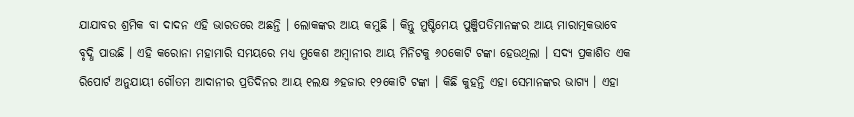ଯାଯାବର ଶ୍ରମିକ ବା ଦାଦନ ଏହି ଭାରତରେ ଅଛନ୍ତି । ଲୋକଙ୍କର ଆୟ କମୁଛି । କିନ୍ତୁ ମୁଷ୍ଟିମେୟ ପୁଞ୍ଜିପତିମାନଙ୍କର ଆୟ ମାରାତ୍ମକଭାବେ ବୃଦ୍ଧି ପାଉଛି । ଏହି କରୋନା ମହାମାରି ସମୟରେ ମଧ୍ୟ ମୁକେଶ ଅମ୍ବାନୀର ଆୟ ମିନିଟକୁ ୬୦କୋଟି ଟଙ୍କା ହେଉଥିଲା । ସଦ୍ୟ ପ୍ରକାଶିତ ଏକ ରିପୋର୍ଟ ଅନୁଯାୟୀ ଗୌତମ ଆଦାନୀର ପ୍ରତିଦିନର ଆୟ ୧ଲକ୍ଷ ୬ହଜାର ୧୨କୋଟି ଟଙ୍କା । କିଛି କୁହନ୍ତି ଏହା ସେମାନଙ୍କର ଭାଗ୍ୟ । ଏହା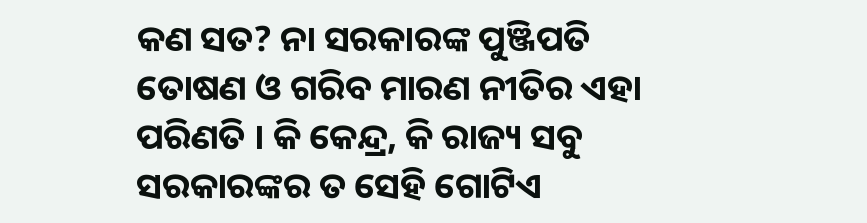କଣ ସତ? ନା ସରକାରଙ୍କ ପୁଞ୍ଜିପତି ତୋଷଣ ଓ ଗରିବ ମାରଣ ନୀତିର ଏହା ପରିଣତି । କି କେନ୍ଦ୍ର, କି ରାଜ୍ୟ ସବୁ ସରକାରଙ୍କର ତ ସେହି ଗୋଟିଏ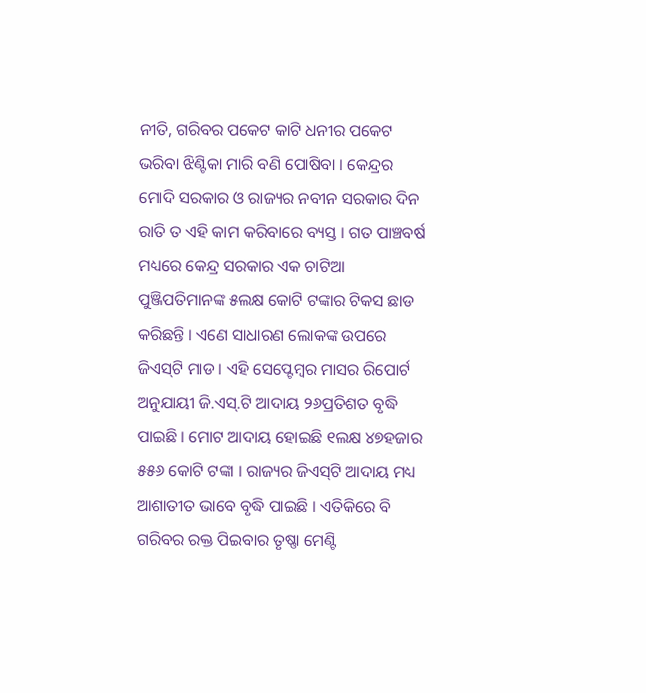ନୀତି, ଗରିବର ପକେଟ କାଟି ଧନୀର ପକେଟ ଭରିବା ଝିଣ୍ଟିକା ମାରି ବଣି ପୋଷିବା । କେନ୍ଦ୍ରର ମୋଦି ସରକାର ଓ ରାଜ୍ୟର ନବୀନ ସରକାର ଦିନ ରାତି ତ ଏହି କାମ କରିବାରେ ବ୍ୟସ୍ତ । ଗତ ପାଞ୍ଚବର୍ଷ ମଧ୍ୟରେ କେନ୍ଦ୍ର ସରକାର ଏକ ଚାଟିଆ ପୁଞ୍ଜିପତିମାନଙ୍କ ୫ଲକ୍ଷ କୋଟି ଟଙ୍କାର ଟିକସ ଛାଡ କରିଛନ୍ତି । ଏଣେ ସାଧାରଣ ଲୋକଙ୍କ ଉପରେ ଜିଏସ୍‌ଟି ମାଡ । ଏହି ସେପ୍ଟେମ୍ବର ମାସର ରିପୋର୍ଟ ଅନୁଯାୟୀ ଜି.ଏସ୍‌.ଟି ଆଦାୟ ୨୬ପ୍ରତିଶତ ବୃଦ୍ଧି ପାଇଛି । ମୋଟ ଆଦାୟ ହୋଇଛି ୧ଲକ୍ଷ ୪୭ହଜାର ୫୫୬ କୋଟି ଟଙ୍କା । ରାଜ୍ୟର ଜିଏସ୍‌ଟି ଆଦାୟ ମଧ୍ୟ ଆଶାତୀତ ଭାବେ ବୃଦ୍ଧି ପାଇଛି । ଏତିକିରେ ବି ଗରିବର ରକ୍ତ ପିଇବାର ତୃଷ୍ଣା ମେଣ୍ଟି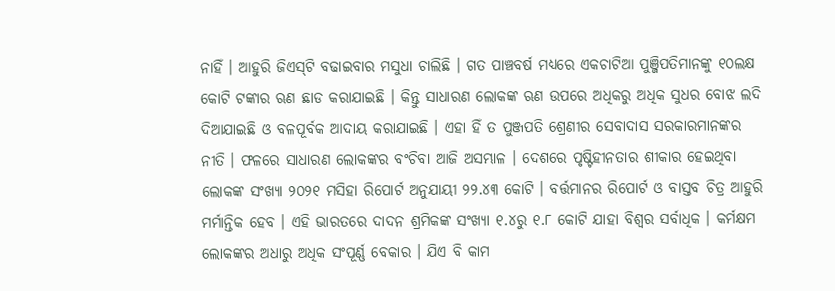ନାହିଁ । ଆହୁରି ଜିଏସ୍‌ଟି ବଢାଇବାର ମସୁଧା ଚାଲିଛି । ଗତ ପାଞ୍ଚବର୍ଷ ମଧ୍ୟରେ ଏକଚାଟିଆ ପୁଞ୍ଜିପତିମାନଙ୍କୁ ୧୦ଲକ୍ଷ କୋଟି ଟଙ୍କାର ଋଣ ଛାଡ କରାଯାଇଛି । କିନ୍ତୁ ସାଧାରଣ ଲୋକଙ୍କ ଋଣ ଉପରେ ଅଧିକରୁ ଅଧିକ ସୁଧର ବୋଝ ଲଦି ଦିଆଯାଇଛି ଓ ବଳପୂର୍ବକ ଆଦାୟ କରାଯାଇଛି । ଏହା ହିଁ ତ ପୁଞ୍ଜପତି ଶ୍ରେଣୀର ସେବାଦାସ ସରକାରମାନଙ୍କର ନୀତି । ଫଳରେ ସାଧାରଣ ଲୋକଙ୍କର ବଂଚିବା ଆଜି ଅସମ୍ଭାଳ । ଦେଶରେ ପୃଷ୍ଟିହୀନତାର ଶୀକାର ହେଇଥିବା ଲୋକଙ୍କ ସଂଖ୍ୟା ୨୦୨୧ ମସିହା ରିପୋର୍ଟ ଅନୁଯାୟୀ ୨୨.୪୩ କୋଟି । ବର୍ତ୍ତମାନର ରିପୋର୍ଟ ଓ ବାସ୍ତବ ଚିତ୍ର ଆହୁରି ମର୍ମାନ୍ତିକ ହେବ । ଏହି ଭାରତରେ ଦାଦନ ଶ୍ରମିକଙ୍କ ସଂଖ୍ୟା ୧.୪ରୁ ୧.୮ କୋଟି ଯାହା ବିଶ୍ୱର ସର୍ବାଧିକ । କର୍ମକ୍ଷମ ଲୋକଙ୍କର ଅଧାରୁ ଅଧିକ ସଂପୂର୍ଣ୍ଣ ବେକାର । ଯିଏ ବି କାମ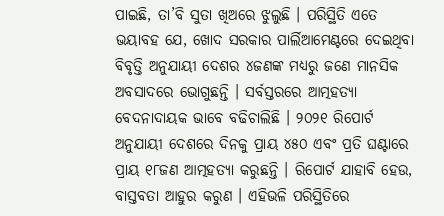ପାଇଛି, ତା’ବି ସୁତା ଖିଅରେ ଝୁଲୁଛି । ପରିସ୍ଥିତି ଏତେ ଭୟାବହ ଯେ, ଖୋଦ ସରକାର ପାର୍ଲିଆମେଣ୍ଟରେ ଦେଇଥିବା ବିବୃତ୍ତି ଅନୁଯାୟୀ ଦେଶର ୪ଜଣଙ୍କ ମଧ୍ୟରୁ ଜଣେ ମାନସିକ ଅବସାଦରେ ଭୋଗୁଛନ୍ତି । ସର୍ବସ୍ତରରେ ଆତ୍ମହତ୍ୟା ବେଦନାଦାୟକ ଭାବେ ବଢିଚାଲିଛି । ୨୦୨୧ ରିପୋର୍ଟ ଅନୁଯାୟୀ ଦେଶରେ ଦିନକୁ ପ୍ରାୟ ୪୫୦ ଏବଂ ପ୍ରତି ଘଣ୍ଟାରେ ପ୍ରାୟ ୧୮ଜଣ ଆତ୍ମହତ୍ୟା କରୁଛନ୍ତି । ରିପୋର୍ଟ ଯାହାବି ହେଉ, ବାସ୍ତବତା ଆହୁର କରୁଣ । ଏହିଭଳି ପରିସ୍ଥିତିରେ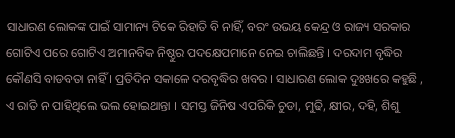ସାଧାରଣ ଲୋକଙ୍କ ପାଇଁ ସାମାନ୍ୟ ଟିକେ ରିହାତି ବି ନାହିଁ, ବରଂ ଉଭୟ କେନ୍ଦ୍ର ଓ ରାଜ୍ୟ ସରକାର ଗୋଟିଏ ପରେ ଗୋଟିଏ ଅମାନବିକ ନିଷ୍ଠୁର ପଦକ୍ଷେପମାନେ ନେଇ ଚାଲିଛନ୍ତି । ଦରଦାମ ବୃଦ୍ଧିର କୌଣସି ବାଡବତା ନାହିଁ । ପ୍ରତିଦିନ ସକାଳେ ଦରବୃଦ୍ଧିର ଖବର । ସାଧାରଣ ଲୋକ ଦୁଃଖରେ କହୁଛି , ଏ ରାତି ନ ପାହିଥିଲେ ଭଲ ହୋଇଥାନ୍ତା । ସମସ୍ତ ଜିନିଷ ଏପରିକି ଚୁଡା, ମୁଢି, କ୍ଷୀର, ଦହି, ଶିଶୁ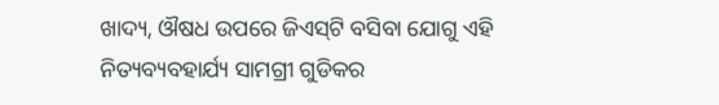ଖାଦ୍ୟ, ଔଷଧ ଉପରେ ଜିଏସ୍‌ଟି ବସିବା ଯୋଗୁ ଏହି ନିତ୍ୟବ୍ୟବହାର୍ଯ୍ୟ ସାମଗ୍ରୀ ଗୁଡିକର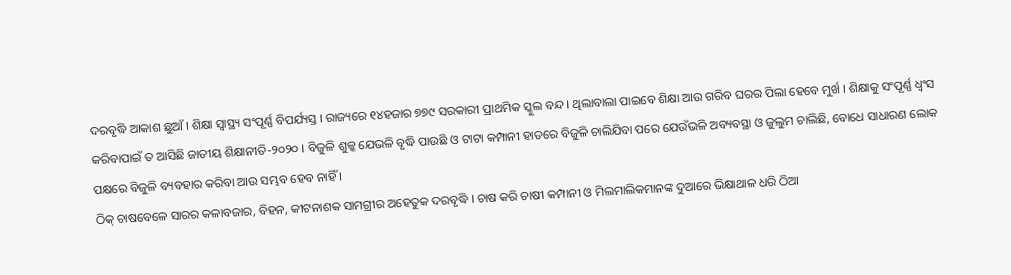ଦରବୃଦ୍ଧି ଆକାଶ ଛୁଆଁ । ଶିକ୍ଷା ସ୍ୱାସ୍ଥ୍ୟ ସଂପୂର୍ଣ୍ଣ ବିପର୍ଯ୍ୟସ୍ତ । ରାଜ୍ୟରେ ୧୪ହଜାର ୭୭୯ ସରକାରୀ ପ୍ରାଥମିକ ସ୍କୁଲ ବନ୍ଦ । ଥିଲାବାଲା ପାଇବେ ଶିକ୍ଷା ଆଉ ଗରିବ ଘରର ପିଲା ହେବେ ମୁର୍ଖ । ଶିକ୍ଷାକୁ ସଂପୂର୍ଣ୍ଣ ଧ୍ୱଂସ କରିବାପାଇଁ ତ ଆସିଛି ଜାତୀୟ ଶିକ୍ଷାନୀତି-୨୦୨୦ । ବିଜୁଳି ଶୁଳ୍କ ଯେଭଳି ବୃଦ୍ଧି ପାଉଛି ଓ ଟାଟା କମ୍ପାନୀ ହାତରେ ବିଜୁଳି ଚାଲିଯିବା ପରେ ଯେଉଁଭଳି ଅବ୍ୟବସ୍ଥା ଓ ଜୁଲୁମ ଚାଲିଛି, ବୋଧେ ସାଧାରଣ ଲୋକ ପକ୍ଷରେ ବିଜୁଳି ବ୍ୟବହାର କରିବା ଆଉ ସମ୍ଭବ ହେବ ନାହିଁ ।
ଠିକ୍ ଚାଷବେଳେ ସାରର କଳାବଜାର, ବିହନ, କୀଟନାଶକ ସାମଗ୍ରୀର ଅହେତୁକ ଦରବୃଦ୍ଧି । ଚାଷ କରି ଚାଷୀ କମ୍ପାନୀ ଓ ମିଲମାଲିକମାନଙ୍କ ଦୁଆରେ ଭିକ୍ଷାଥାଳ ଧରି ଠିଆ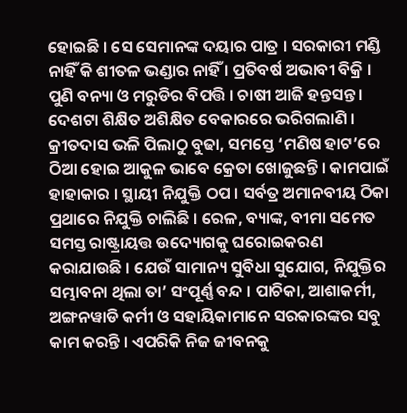ହୋଇଛି । ସେ ସେମାନଙ୍କ ଦୟାର ପାତ୍ର । ସରକାରୀ ମଣ୍ଡି ନାହିଁ କି ଶୀତଳ ଭଣ୍ଡାର ନାହିଁ । ପ୍ରତିବର୍ଷ ଅଭାବୀ ବିକ୍ରି । ପୁଣି ବନ୍ୟା ଓ ମରୁଡିର ବିପତ୍ତି । ଚାଷୀ ଆଜି ହନ୍ତସନ୍ତ । ଦେଶଟା ଶିକ୍ଷିତ ଅଶିକ୍ଷିତ ବେକାରରେ ଭରିଗଲାଣି । କ୍ରୀତଦାସ ଭଳି ପିଲାଠୁ ବୁଢା, ସମସ୍ତେ ‘ମଣିଷ ହାଟ’ରେ ଠିଆ ହୋଇ ଆକୁଳ ଭାବେ କ୍ରେତା ଖୋଜୁଛନ୍ତି । କାମପାଇଁ ହାହାକାର । ସ୍ଥାୟୀ ନିଯୁକ୍ତି ଠପ । ସର୍ବତ୍ର ଅମାନବୀୟ ଠିକା ପ୍ରଥାରେ ନିଯୁକ୍ତି ଚାଲିଛି । ରେଳ, ବ୍ୟାଙ୍କ, ବୀମା ସମେତ ସମସ୍ତ ରାଷ୍ଟ୍ରାୟତ୍ତ ଉଦ୍ୟୋଗକୁ ଘରୋଇକରଣ କରାଯାଉଛି । ଯେଉଁ ସାମାନ୍ୟ ସୁବିଧା ସୁଯୋଗ, ନିଯୁକ୍ତିର ସମ୍ଭାବନା ଥିଲା ତା’ ସଂପୂର୍ଣ୍ଣ ବନ୍ଦ । ପାଚିକା, ଆଶାକର୍ମୀ, ଅଙ୍ଗନୱାଡି କର୍ମୀ ଓ ସହାୟିକାମାନେ ସରକାରଙ୍କର ସବୁ କାମ କରନ୍ତି । ଏପରିକି ନିଜ ଜୀବନକୁ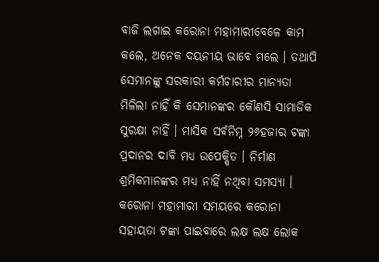ବାଜି ଲଗାଇ କରୋନା ମହାମାରୀବେଳେ କାମ କଲେ, ଅନେକ ଦୟନୀୟ ଭାବେ ମଲେ । ତଥାପି ସେମାନଙ୍କୁ ସରକାରୀ କର୍ମଚାରୀର ମାନ୍ୟତା ମିଳିଲା ନାହିଁ କି ସେମାନଙ୍କର କୌଣସି ସାମାଜିକ ସୁରକ୍ଷା ନାହିଁ । ମାସିକ ସର୍ବନିମ୍ନ ୨୬ହଜାର ଟଙ୍କା ପ୍ରଦାନର ଦାବି ମଧ୍ୟ ଉପେକ୍ଷିତ । ନିର୍ମାଣ ଶ୍ରମିକମାନଙ୍କର ମଧ୍ୟ ନାହିଁ ନଥିବା ସମସ୍ୟା । କରୋନା ମହାମାରୀ ସମୟରେ କରୋନା ସହାୟତା ଟଙ୍କା ପାଇବାରେ ଲକ୍ଷ ଲକ୍ଷ ଲୋକ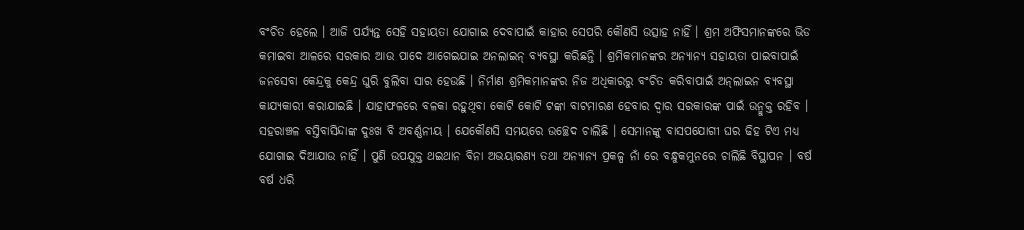ବଂଚିତ ହେଲେ । ଆଜି ପର୍ଯ୍ୟନ୍ତ ସେହି ସହାୟତା ଯୋଗାଇ ଦେବାପାଇଁ କାହାର ସେପରି କୌଣସି ଉତ୍ସାହ ନାହିଁ । ଶ୍ରମ ଅଫିସମାନଙ୍କରେ ଭିଡ କମାଇବା ଆଳରେ ସରକାର ଆଉ ପାଦେ ଆଗେଇଯାଇ ଅନଲାଇନ୍ ବ୍ୟବସ୍ଥା କରିଛନ୍ତି । ଶ୍ରମିକମାନଙ୍କର ଅନ୍ୟାନ୍ୟ ସହାୟତା ପାଇବାପାଇଁ ଜନସେବା କେନ୍ଦ୍ରକୁ କେନ୍ଦ୍ର ଘୁରି ବୁଲିବା ସାର ହେଉଛି । ନିର୍ମାଣ ଶ୍ରମିକମାନଙ୍କର ନିଜ ଅଧିକାରରୁ ବଂଚିତ କରିବାପାଇଁ ଅନ୍‌ଲାଇନ ବ୍ୟବସ୍ଥା କାଯ୍ୟକାରୀ କରାଯାଇଛି । ଯାହାଫଳରେ ବଳକା ରହୁଥିବା କୋଟି କୋଟି ଟଙ୍କା ବାଟମାରଣ ହେବାର ଦ୍ୱାର ସରକାରଙ୍କ ପାଇଁ ଉନ୍ମୁକ୍ତ ରହିବ । ସହରାଞ୍ଚଳ ବସ୍ତିବାସିନ୍ଦାଙ୍କ ଦୁଃଖ ବି ଅବର୍ଣ୍ଣନୀୟ । ଯେକୌଣସି ସମୟରେ ଉଚ୍ଛେଦ ଚାଲିଛି । ସେମାନଙ୍କୁ ବାସପଯୋଗୀ ଘର ଢିହ ଟିଏ ମଧ୍ୟ ଯୋଗାଇ ଦିଆଯାଉ ନାହିଁ । ପୁଣି ଉପଯୁକ୍ତ ଥଇଥାନ ବିନା ଅଭୟାରଣ୍ୟ ତଥା ଅନ୍ୟାନ୍ୟ ପ୍ରକଳ୍ପ ନାଁ ରେ ବନ୍ଧୁକମୁନରେ ଚାଲିଛି ବିସ୍ଥାପନ । ବର୍ଷ ବର୍ଷ ଧରି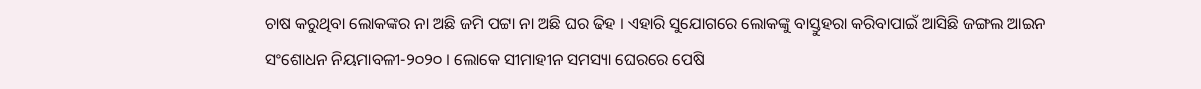ଚାଷ କରୁଥିବା ଲୋକଙ୍କର ନା ଅଛି ଜମି ପଟ୍ଟା ନା ଅଛି ଘର ଢିହ । ଏହାରି ସୁଯୋଗରେ ଲୋକଙ୍କୁ ବାସ୍ତୁହରା କରିବାପାଇଁ ଆସିଛି ଜଙ୍ଗଲ ଆଇନ ସଂଶୋଧନ ନିୟମାବଳୀ-୨୦୨୦ । ଲୋକେ ସୀମାହୀନ ସମସ୍ୟା ଘେରରେ ପେଷି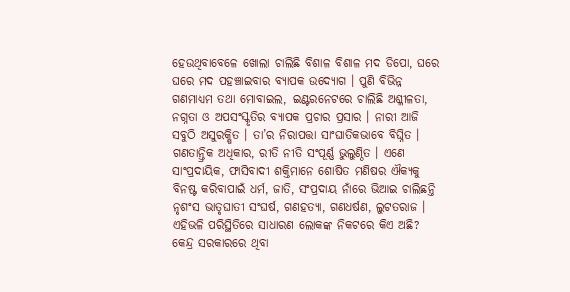ହେଉଥିବାବେଳେ ଖୋଲା ଚାଲିଛି ବିଶାଳ ବିଶାଳ ମଦ ଡିପୋ, ଘରେ ଘରେ ମଦ ପହଞ୍ଚାଇବାର ବ୍ୟାପକ ଉଦ୍ୟୋଗ । ପୁଣି ବିଭିନ୍ନ ଗଣମାଧ୍ୟମ ତଥା ମୋବାଇଲ, ଇଣ୍ଟରନେଟରେ ଚାଲିଛି ଅଶ୍ଳୀଳତା, ନଗ୍ନତା ଓ ଅପସଂସ୍କୃତିର ବ୍ୟାପକ ପ୍ରଚାର ପ୍ରସାର । ନାରୀ ଆଜି ସବୁଠି ଅସୁରକ୍ଷିତ । ତା’ର ନିରାପତ୍ତା ସାଂଘାତିକଭାବେ ବିଘ୍ନିତ । ଗଣତାନ୍ତ୍ରିକ ଅଧିକାର, ରୀତି ନୀତି ସଂପୂର୍ଣ୍ଣ ଭୁଲୁଣ୍ଠିତ । ଏଣେ ସାଂପ୍ରଦାୟିକ, ଫାସିବାଦୀ ଶକ୍ତିମାନେ ଶୋଷିତ ମଣିଷର ଐକ୍ୟକୁ ବିନଷ୍ଟ କରିବାପାଇଁ ଧର୍ମ, ଜାତି, ସଂପ୍ରଦାୟ ନାଁରେ ଭିଆଇ ଚାଲିଛନ୍ତି ନୃଶଂସ ଭାତୃଘାତୀ ସଂଘର୍ଷ, ଗଣହତ୍ୟା, ଗଣଧର୍ଷଣ, ଲୁଟତରାଜ । ଏହିଭଳି ପରିସ୍ଥିତିରେ ସାଧାରଣ ଲୋକଙ୍କ ନିକଟରେ କିଏ ଅଛି? କେନ୍ଦ୍ର ସରକାରରେ ଥିବା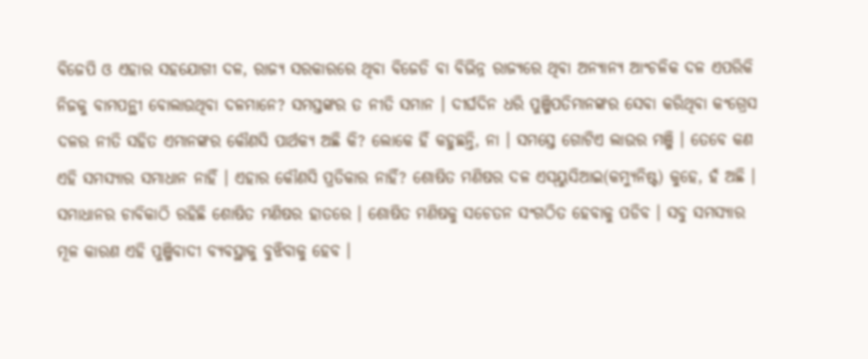ବିଜେପି ଓ ଏହାର ସହଯୋଗୀ ଦଳ, ରାଜ୍ୟ ସରକାରରେ ଥିବା ବିଜେଡି ବା ବିଭିନ୍ନ ରାଜ୍ୟରେ ଥିବା ଅନ୍ୟାନ୍ୟ ଆଂଚଳିକ ଦଳ ଏପରିକି ନିଜକୁ ବାମପନ୍ଥୀ ବୋଲାଉଥିବା ଦଳମାନେ? ସମସ୍ତଙ୍କର ତ ନୀତି ସମାନ । ଦୀର୍ଘଦିନ ଧରି ପୁଞ୍ଜିପତିମାନଙ୍କର ସେବା କରିଥିବା କଂଗ୍ରେସ ଦଳର ନୀତି ସହିତ ଏମାନଙ୍କର କୌଣସି ପାର୍ଥକ୍ୟ ଅଛି କି? ଲୋକେ ହିଁ କହୁଛନ୍ତି, ନା । ସମସ୍ତେ ଗୋଟିଏ ଲାଉର ମଞ୍ଜି । ତେବେ କଣ ଏହି ସମସ୍ୟାର ସମାଧାନ ନାହିଁ । ଏହାର କୌଣସି ପ୍ରତିକାର ନାହିଁ? ଶୋଷିତ ମଣିଷର ଦଳ ଏସ୍‌ୟୁସିଆଇ(କମ୍ୟୁନିଷ୍ଟ) କୁହେ, ହଁ ଅଛି । ସମାଧାନର ଚାବିକାଠି ରହିଛି ଶୋଷିତ ମଣିଷର ହାତରେ । ଶୋଷିତ ମଣିଷକୁ ସଚେତନ ସଂଗଠିତ ହେବାକୁ ପଡିବ । ସବୁ ସମସ୍ୟାର ମୂଳ କାରଣ ଏହି ପୁଞ୍ଜିବାଦୀ ବ୍ୟବସ୍ଥାକୁ ବୁଝିବାକୁ ହେବ ।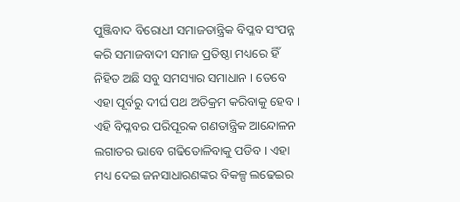ପୁଞ୍ଜିବାଦ ବିରୋଧୀ ସମାଜତାନ୍ତ୍ରିକ ବିପ୍ଳବ ସଂପନ୍ନ କରି ସମାଜବାଦୀ ସମାଜ ପ୍ରତିଷ୍ଠା ମଧ୍ୟରେ ହିଁ ନିହିତ ଅଛି ସବୁ ସମସ୍ୟାର ସମାଧାନ । ତେବେ ଏହା ପୂର୍ବରୁ ଦୀର୍ଘ ପଥ ଅତିକ୍ରମ କରିବାକୁ ହେବ । ଏହି ବିପ୍ଳବର ପରିପୂରକ ଗଣତାନ୍ତ୍ରିକ ଆନ୍ଦୋଳନ ଲଗାତର ଭାବେ ଗଢିତୋଳିବାକୁ ପଡିବ । ଏହା ମଧ୍ୟ ଦେଇ ଜନସାଧାରଣଙ୍କର ବିକଳ୍ପ ଲଢେଇର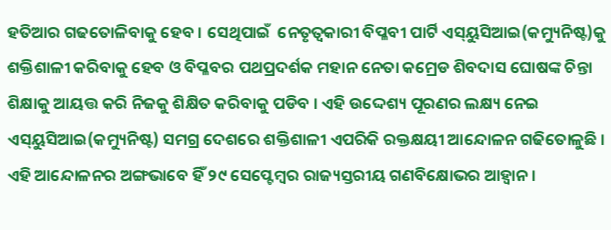ହତିଆର ଗଢତୋଳିବାକୁ ହେବ । ସେଥିପାଇଁ  ନେତୃତ୍ୱକାରୀ ବିପ୍ଳବୀ ପାର୍ଟି ଏସ୍‌ୟୁସିଆଇ(କମ୍ୟୁନିଷ୍ଟ)କୁ ଶକ୍ତିଶାଳୀ କରିବାକୁ ହେବ ଓ ବିପ୍ଳବର ପଥପ୍ରଦର୍ଶକ ମହାନ ନେତା କମ୍ରେଡ ଶିବଦାସ ଘୋଷଙ୍କ ଚିନ୍ତା ଶିକ୍ଷାକୁ ଆୟତ୍ତ କରି ନିଜକୁ ଶିକ୍ଷିତ କରିବାକୁ ପଡିବ । ଏହି ଉଦ୍ଦେଶ୍ୟ ପୂରଣର ଲକ୍ଷ୍ୟ ନେଇ ଏସ୍‌ୟୁସିଆଇ(କମ୍ୟୁନିଷ୍ଟ) ସମଗ୍ର ଦେଶରେ ଶକ୍ତିଶାଳୀ ଏପରିକି ରକ୍ତକ୍ଷୟୀ ଆନ୍ଦୋଳନ ଗଢିତୋଳୁଛି । ଏହି ଆନ୍ଦୋଳନର ଅଙ୍ଗଭାବେ ହିଁ ୨୯ ସେପ୍ଟେମ୍ବର ରାଜ୍ୟସ୍ତରୀୟ ଗଣବିକ୍ଷୋଭର ଆହ୍ୱାନ ।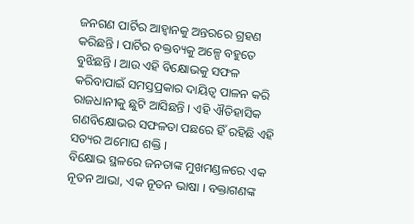ଜନଗଣ ପାର୍ଟିର ଆହ୍ୱାନକୁ ଅନ୍ତରରେ ଗ୍ରହଣ କରିଛନ୍ତି । ପାର୍ଟିର ବକ୍ତବ୍ୟକୁ ଅଳ୍ପେ ବହୁତେ ବୁଝିଛନ୍ତି । ଆଉ ଏହି ବିକ୍ଷୋଭକୁ ସଫଳ କରିବାପାଇଁ ସମସ୍ତପ୍ରକାର ଦାୟିତ୍ୱ ପାଳନ କରି ରାଜଧାନୀକୁ ଛୁଟି ଆସିଛନ୍ତି । ଏହି ଐତିହାସିକ ଗଣବିକ୍ଷୋଭର ସଫଳତା ପଛରେ ହିଁ ରହିଛି ଏହି ସତ୍ୟର ଅମୋଘ ଶକ୍ତି ।
ବିକ୍ଷୋଭ ସ୍ଥଳରେ ଜନତାଙ୍କ ମୁଖମଣ୍ଡଳରେ ଏକ ନୂତନ ଆଭା, ଏକ ନୂତନ ଭାଷା । ବକ୍ତାଗଣଙ୍କ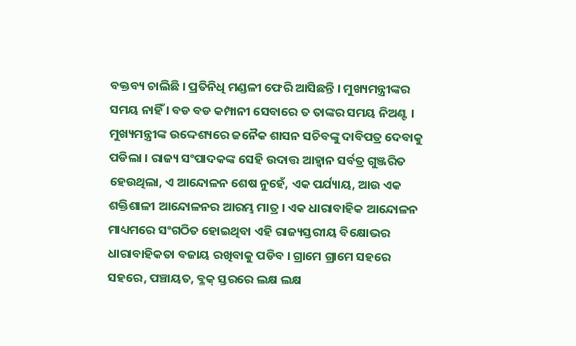ବକ୍ତବ୍ୟ ଚାଲିଛି । ପ୍ରତିନିଧି ମଣ୍ଡଳୀ ଫେରି ଆସିଛନ୍ତି । ମୁଖ୍ୟମନ୍ତ୍ରୀଙ୍କର ସମୟ ନାହିଁ । ବଡ ବଡ କମ୍ପାନୀ ସେବାରେ ତ ତାଙ୍କର ସମୟ ନିଅଣ୍ଟ । ମୁଖ୍ୟମନ୍ତ୍ରୀଙ୍କ ଉଦ୍ଦେଶ୍ୟରେ ଜନୈକ ଶାସନ ସଚିବଙ୍କୁ ଦାବିପତ୍ର ଦେବାକୁ ପଡିଲା । ରାଜ୍ୟ ସଂପାଦକଙ୍କ ସେହି ଉଦାତ୍ତ ଆହ୍ୱାନ ସର୍ବତ୍ର ଗୁଞ୍ଜରିତ ହେଉଥିଲା, ଏ ଆନ୍ଦୋଳନ ଶେଷ ନୁହେଁ, ଏକ ପର୍ଯ୍ୟାୟ, ଆଉ ଏକ ଶକ୍ତିଶାଳୀ ଆନ୍ଦୋଳନର ଆରମ୍ଭ ମାତ୍ର । ଏକ ଧାରାବାହିକ ଆନ୍ଦୋଳନ ମାଧ୍ୟମରେ ସଂଗଠିତ ହୋଇଥିବା ଏହି ରାଜ୍ୟସ୍ତରୀୟ ବିକ୍ଷୋଭର ଧାରାବାହିକତା ବଜାୟ ରଖିବାକୁ ପଡିବ । ଗ୍ରାମେ ଗ୍ରାମେ ସହରେ ସହରେ, ପଞ୍ଚାୟତ, ବ୍ଳକ୍ ସ୍ତରରେ ଲକ୍ଷ ଲକ୍ଷ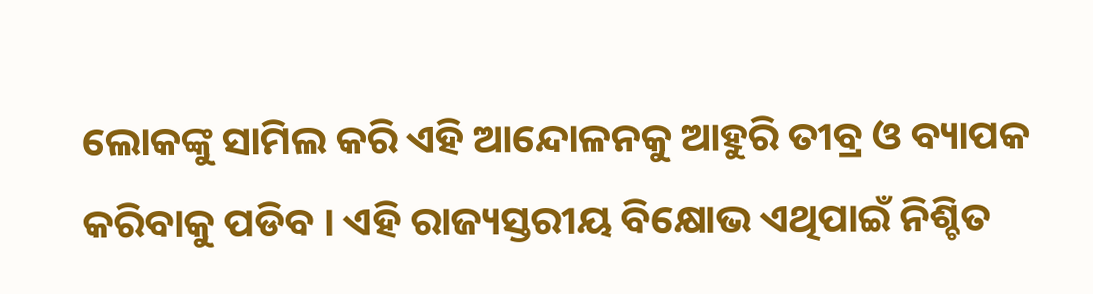ଲୋକଙ୍କୁ ସାମିଲ କରି ଏହି ଆନ୍ଦୋଳନକୁ ଆହୁରି ତୀବ୍ର ଓ ବ୍ୟାପକ କରିବାକୁ ପଡିବ । ଏହି ରାଜ୍ୟସ୍ତରୀୟ ବିକ୍ଷୋଭ ଏଥିପାଇଁ ନିଶ୍ଚିତ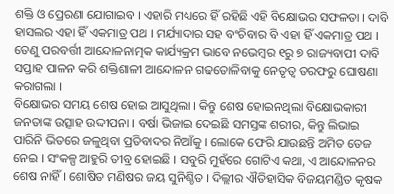ଶକ୍ତି ଓ ପ୍ରେରଣା ଯୋଗାଇବ । ଏହାରି ମଧ୍ୟରେ ହିଁ ରହିଛି ଏହି ବିକ୍ଷୋଭର ସଫଳତା । ଦାବି ହାସଲର ଏହା ହିଁ ଏକମାତ୍ର ପଥ । ମର୍ଯ୍ୟାଦାର ସହ ବଂଚିବାର ବି ଏହା ହିଁ ଏକମାତ୍ର ପଥ । ତେଣୁ ପରବର୍ତ୍ତୀ ଆନ୍ଦୋଳନାତ୍ମକ କାର୍ଯ୍ୟକ୍ରମ ଭାବେ ନଭେମ୍ବର ୧ରୁ ୭ ରାଜ୍ୟବାପୀ ଦାବି ସପ୍ତାହ ପାଳନ କରି ଶକ୍ତିଶାଳୀ ଆନ୍ଦୋଳନ ଗଢତୋଳିବାକୁ ନେତୃତ୍ୱ ତରଫରୁ ଘୋଷଣା କରାଗଲା ।
ବିକ୍ଷୋଭର ସମୟ ଶେଷ ହୋଇ ଆସୁଥିଲା । କିନ୍ତୁ ଶେଷ ହୋଇନଥିଲା ବିକ୍ଷୋଭକାରୀ ଜନତାଙ୍କ ଉତ୍ସାହ ଉଦ୍ଦୀପନା । ବର୍ଷା ଭିଜାଇ ଦେଇଛି ସମସ୍ତଙ୍କ ଶରୀର, କିନ୍ତୁ ଲିଭାଇ ପାରିନି ଭିତରେ ଜଳୁଥିବା ପ୍ରତିବାଦର ନିଆଁକୁ । ଲୋକେ ଫେରି ଯାଉଛନ୍ତି ଅମିତ ତେଜ ନେଇ । ସଂକଳ୍ପ ଆହୁରି ତୀବ୍ର ହୋଇଛି । ସବୁରି ମୁହଁରେ ଗୋଟିଏ କଥା, ଏ ଆନ୍ଦୋଳନର ଶେଷ ନାହିଁ । ଶୋଷିତ ମଣିଷର ଜୟ ସୁନିଶ୍ଚିତ । ଦିଲ୍ଲୀର ଐତିହାସିକ ବିଜୟମଣ୍ଡିତ କୃଷକ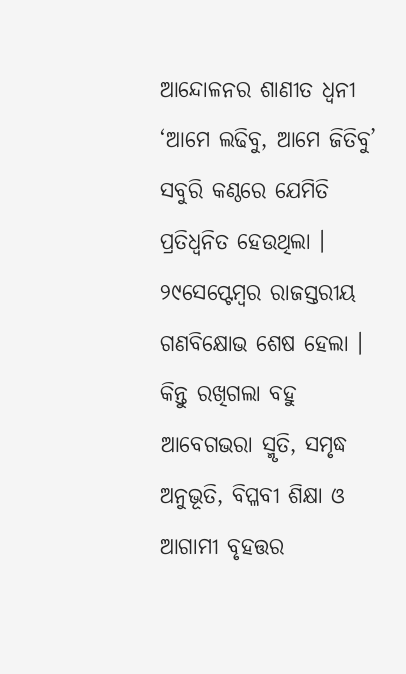ଆନ୍ଦୋଳନର ଶାଣୀତ ଧ୍ୱନୀ ‘ଆମେ ଲଢିବୁ, ଆମେ ଜିତିବୁ’ ସବୁରି କଣ୍ଠରେ ଯେମିତି ପ୍ରତିଧ୍ୱନିତ ହେଉଥିଲା ।
୨୯ସେପ୍ଟେମ୍ବର ରାଜସ୍ତରୀୟ ଗଣବିକ୍ଷୋଭ ଶେଷ ହେଲା । କିନ୍ତୁ ରଖିଗଲା ବହୁ ଆବେଗଭରା ସ୍ମୃତି, ସମୃଦ୍ଧ ଅନୁଭୂତି, ବିପ୍ଳବୀ ଶିକ୍ଷା ଓ ଆଗାମୀ ବୃହତ୍ତର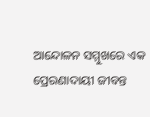ଆନ୍ଦୋଳନ ସମ୍ମୁଖରେ ଏକ ପ୍ରେରଣାଦାୟୀ ଜୀବନ୍ତ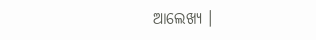ଆଲେଖ୍ୟ ।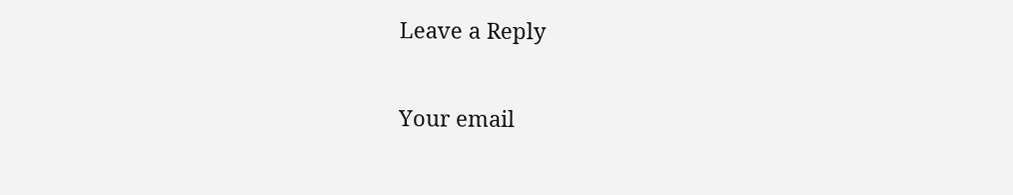Leave a Reply

Your email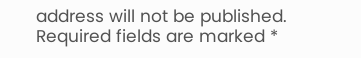address will not be published. Required fields are marked *